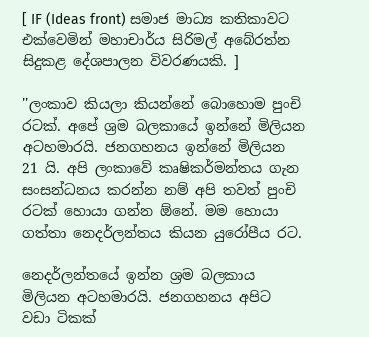[ IF (Ideas front) සමාජ මාධ්‍ය කතිකාවට එක්වෙමින් මහාචාර්ය සිරිමල් අබේරත්න සිදුකළ දේශපාලන විවරණයකි. ]

''ලංකාව කියලා කියන්නේ බොහොම පුංචි රටක්. අපේ ශ්‍රම බලකායේ ඉන්නේ මිලියන අටහමාරයි. ජනගහනය ඉන්නේ මිලියන 21 යි. අපි ලංකාවේ කෘෂිකර්මන්තය ගැන සංසන්ධනය කරන්න නම් අපි තවත් පුංචි රටක් හොයා ගන්න ඕනේ. මම හොයා ගත්තා නෙදර්ලන්තය කියන යුරෝපීය රට.

නෙදර්ලන්තයේ ඉන්න ශ්‍රම බලකාය මිලියන අටහමාරයි. ජනගහනය අපිට වඩා ටිකක්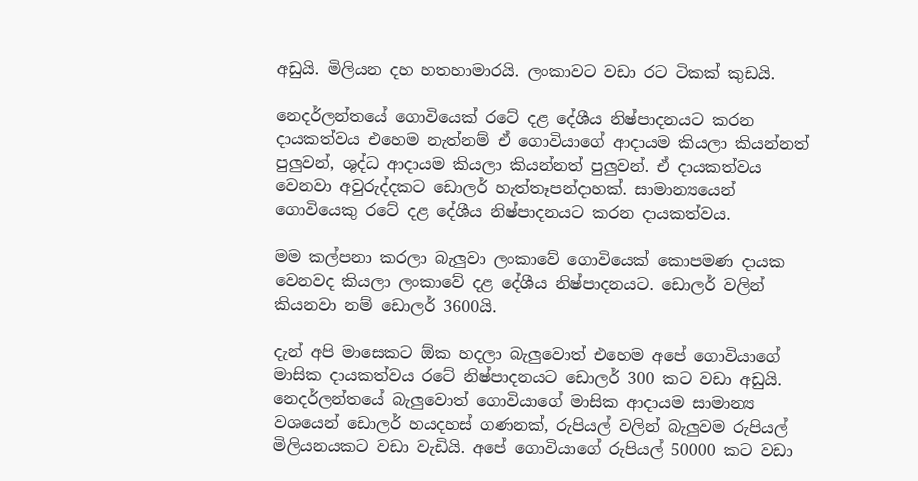අඩුයි. මිලියන දහ හතහාමාරයි. ලංකාවට වඩා රට ටිකක් කුඩයි.

නෙදර්ලන්තයේ ගොවියෙක් රටේ දළ දේශීය නිෂ්පාදනයට කරන දායකත්වය එහෙම නැත්නම් ඒ ගොවියාගේ ආදායම කියලා කියන්නත් පුලුවන්, ශුද්ධ ආදායම කියලා කියන්නත් පුලුවන්. ඒ දායකත්වය වෙනවා අවුරුද්දකට ඩොලර් හැත්තෑපන්දාහක්. සාමාන්‍යයෙන් ගොවියෙකු රටේ දළ දේශීය නිෂ්පාදනයට කරන දායකත්වය.

මම කල්පනා කරලා බැලුවා ලංකාවේ ගොවියෙක් කොපමණ දායක වෙනවද කියලා ලංකාවේ දළ දේශීය නිෂ්පාදනයට. ඩොලර් වලින් කියනවා නම් ඩොලර් 3600යි.

දැන් අපි මාසෙකට ඕක හදලා බැලුවොත් එහෙම අපේ ගොවියාගේ මාසික දායකත්වය රටේ නිෂ්පාදනයට ඩොලර් 300 කට වඩා අඩුයි. නෙදර්ලන්තයේ බැලුවොත් ගොවියාගේ මාසික ආදායම සාමාන්‍ය වශයෙන් ඩොලර් හයදහස් ගණනක්, රුපියල් වලින් බැලුවම රුපියල් මිලියනයකට වඩා වැඩියි. අපේ ගොවියාගේ රුපියල් 50000 කට වඩා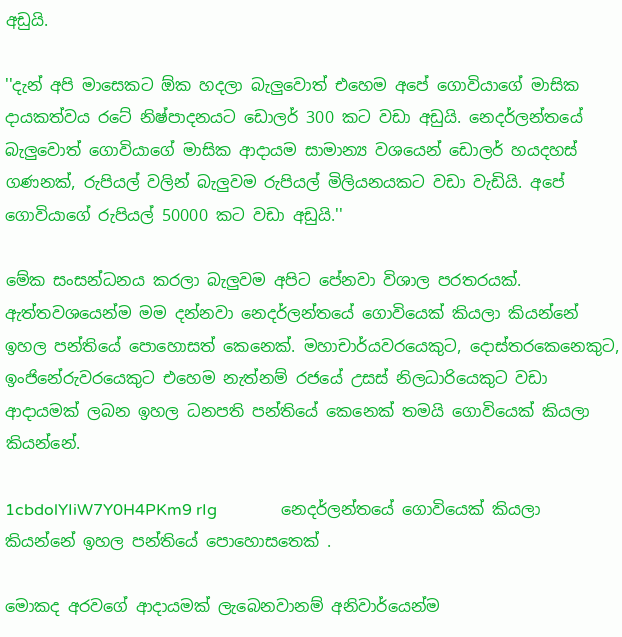අඩුයි.

''දැන් අපි මාසෙකට ඕක හදලා බැලුවොත් එහෙම අපේ ගොවියාගේ මාසික දායකත්වය රටේ නිෂ්පාදනයට ඩොලර් 300 කට වඩා අඩුයි. නෙදර්ලන්තයේ බැලුවොත් ගොවියාගේ මාසික ආදායම සාමාන්‍ය වශයෙන් ඩොලර් හයදහස් ගණනක්, රුපියල් වලින් බැලුවම රුපියල් මිලියනයකට වඩා වැඩියි. අපේ ගොවියාගේ රුපියල් 50000 කට වඩා අඩුයි.''

මේක සංසන්ධනය කරලා බැලුවම අපිට පේනවා විශාල පරතරයක්. ඇත්තවශයෙන්ම මම දන්නවා නෙදර්ලන්තයේ ගොවියෙක් කියලා කියන්නේ ඉහල පන්තියේ පොහොසත් කෙනෙක්. මහාචාර්යවරයෙකුට, දොස්තරකෙනෙකුට, ඉංජිනේරුවරයෙකුට එහෙම නැත්නම් රජයේ උසස් නිලධාරියෙකුට වඩා ආදායමක් ලබන ඉහල ධනපති පන්තියේ කෙනෙක් තමයි ගොවියෙක් කියලා කියන්නේ.

1cbdolYIiW7Y0H4PKm9 rIg                නෙදර්ලන්තයේ ගොවියෙක් කියලා කියන්නේ ඉහල පන්තියේ පොහොසතෙක් .

මොකද අරවගේ ආදායමක් ලැබෙනවානම් අනිවාර්යෙන්ම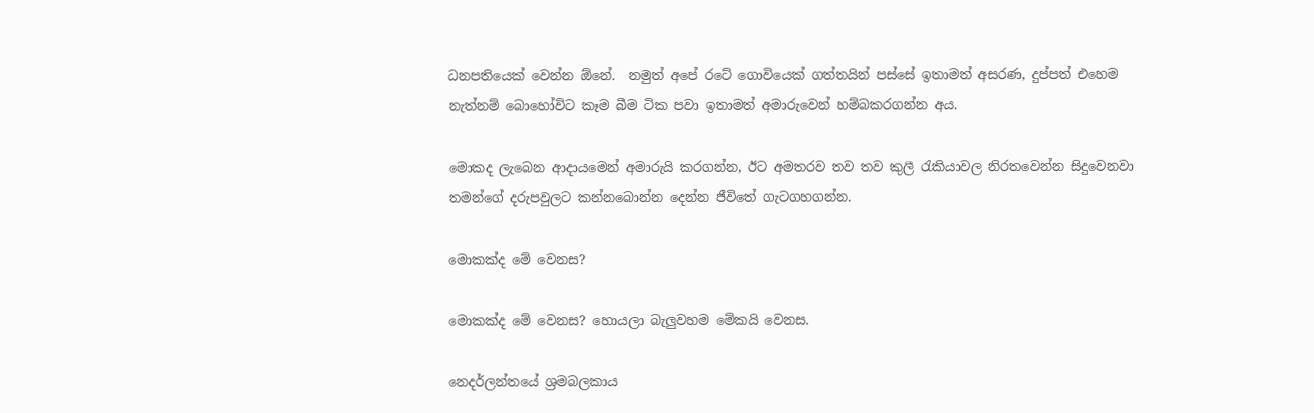ධනපතියෙක් වෙන්න ඕනේ.  නමුත් අපේ රටේ ගොවියෙක් ගත්තයින් පස්සේ ඉතාමත් අසරණ, දුප්පත් එහෙම නැත්නම් බොහෝවිට කෑම බීම ටික පවා ඉතාමත් අමාරුවෙන් හම්බකරගන්න අය.

මොකද ලැබෙන ආදායමෙන් අමාරුයි කරගන්න, ඊට අමතරව තව තව කුලී රැකියාවල නිරතවෙන්න සිදුවෙනවා තමන්ගේ දරුපවුලට කන්නබොන්න දෙන්න ජීවිතේ ගැටගහගන්න.

මොකක්ද මේ වෙනස?

මොකක්ද මේ වෙනස? හොයලා බැලුවහම මේකයි වෙනස.

නෙදර්ලන්තයේ ශ්‍රමබලකාය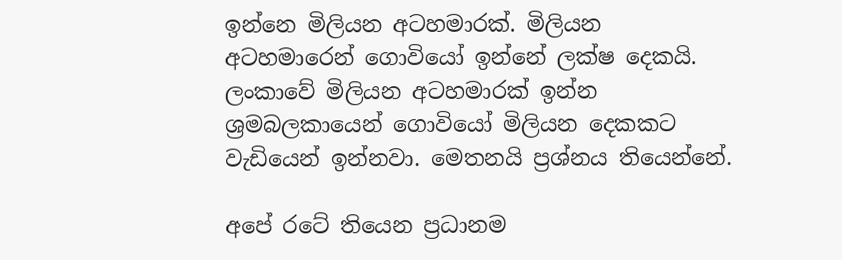ඉන්නෙ මිලියන අටහමාරක්. මිලියන අටහමාරෙන් ගොවියෝ ඉන්නේ ලක්ෂ දෙකයි. ලංකාවේ මිලියන අටහමාරක් ඉන්න ශ්‍රමබලකායෙන් ගොවියෝ මිලියන දෙකකට වැඩියෙන් ඉන්නවා. මෙතනයි ප්‍රශ්නය තියෙන්නේ.

අපේ රටේ තියෙන ප්‍රධානම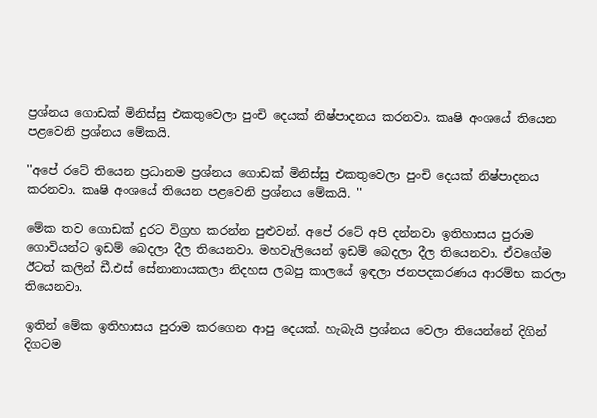ප්‍රශ්නය ගොඩක් මිනිස්සු එකතුවෙලා පුංචි දෙයක් නිෂ්පාදනය කරනවා. කෘෂි අංශයේ තියෙන පළවෙනි ප්‍රශ්නය මේකයි.

''අපේ රටේ තියෙන ප්‍රධානම ප්‍රශ්නය ගොඩක් මිනිස්සු එකතුවෙලා පුංචි දෙයක් නිෂ්පාදනය කරනවා. කෘෂි අංශයේ තියෙන පළවෙනි ප්‍රශ්නය මේකයි. ''

මේක තව ගොඩක් දුරට විග්‍රහ කරන්න පුළුවන්. අපේ රටේ අපි දන්නවා ඉතිහාසය පුරාම ගොවියන්ට ඉඩම් බෙදලා දීල තියෙනවා. මහවැලියෙන් ඉඩම් බෙදලා දීල තියෙනවා. ඒවගේම ඊටත් කලින් ඩී.එස් සේනානායකලා නිදහස ලබපු කාලයේ ඉඳලා ජනපදකරණය ආරම්භ කරලා තියෙනවා.

ඉතින් මේක ඉතිහාසය පුරාම කරගෙන ආපු දෙයක්. හැබැයි ප්‍රශ්නය වෙලා තියෙන්නේ දිගින් දිගටම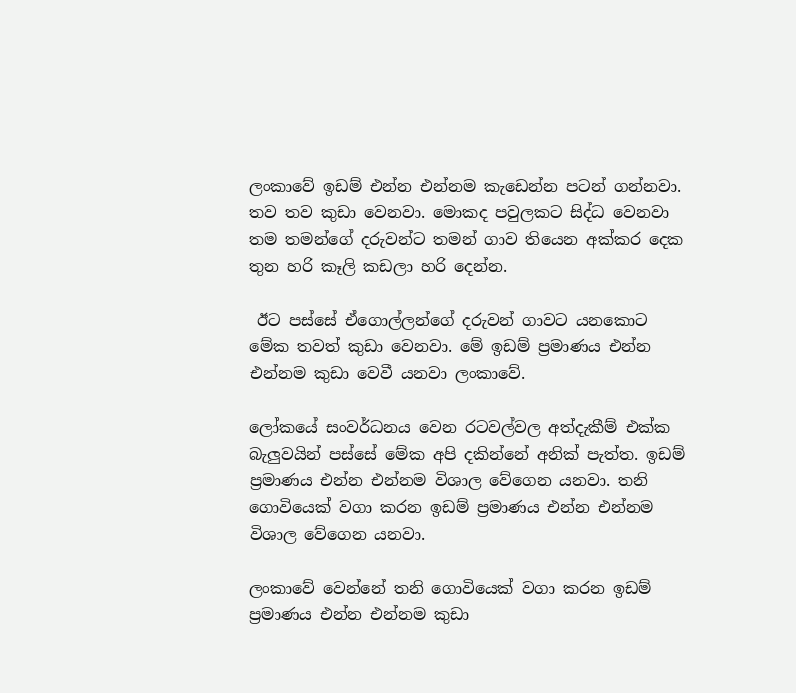ලංකාවේ ඉඩම් එන්න එන්නම කැඩෙන්න පටන් ගන්නවා. තව තව කුඩා වෙනවා. මොකද පවුලකට සිද්ධ වෙනවා තම තමන්ගේ දරුවන්ට තමන් ගාව තියෙන අක්කර දෙක තුන හරි කෑලි කඩලා හරි දෙන්න.

 ඊට පස්සේ ඒගොල්ලන්ගේ දරුවන් ගාවට යනකොට මේක තවත් කුඩා වෙනවා. මේ ඉඩම් ප්‍රමාණය එන්න එන්නම කුඩා වෙවී යනවා ලංකාවේ.

ලෝකයේ සංවර්ධනය වෙන රටවල්වල අත්දැකීම් එක්ක බැලුවයින් පස්සේ මේක අපි දකින්නේ අනික් පැත්ත. ඉඩම් ප්‍රමාණය එන්න එන්නම විශාල වේගෙන යනවා. තනි ගොවියෙක් වගා කරන ඉඩම් ප්‍රමාණය එන්න එන්නම විශාල වේගෙන යනවා.

ලංකාවේ වෙන්නේ තනි ගොවියෙක් වගා කරන ඉඩම් ප්‍රමාණය එන්න එන්නම කුඩා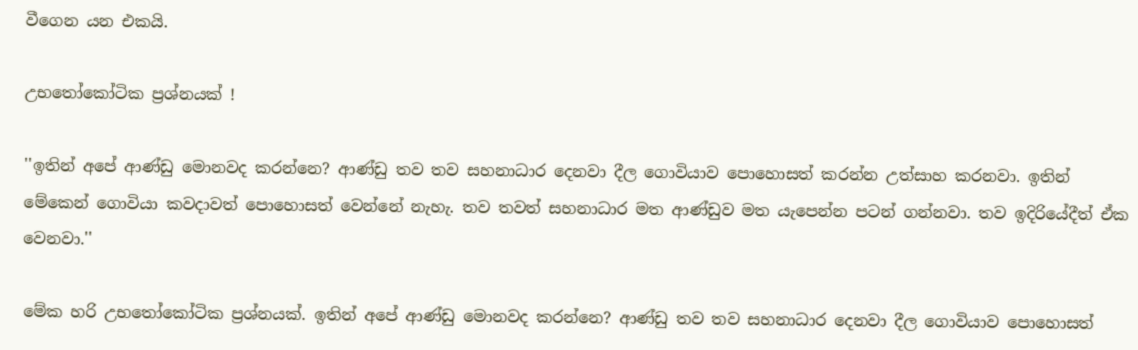වීගෙන යන එකයි.

උභතෝකෝටික ප්‍රශ්නයක් !

''ඉතින් අපේ ආණ්ඩු මොනවද කරන්නෙ? ආණ්ඩු තව තව සහනාධාර දෙනවා දීල ගොවියාව පොහොසත් කරන්න උත්සාහ කරනවා. ඉතින් මේකෙන් ගොවියා කවදාවත් පොහොසත් වෙන්නේ නැහැ. තව තවත් සහනාධාර මත ආණ්ඩුව මත යැපෙන්න පටන් ගන්නවා. තව ඉදිරියේදීත් ඒක වෙනවා.''

මේක හරි උභතෝකෝටික ප්‍රශ්නයක්. ඉතින් අපේ ආණ්ඩු මොනවද කරන්නෙ? ආණ්ඩු තව තව සහනාධාර දෙනවා දීල ගොවියාව පොහොසත්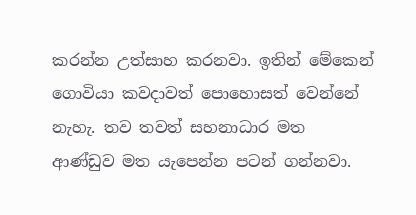කරන්න උත්සාහ කරනවා. ඉතින් මේකෙන් ගොවියා කවදාවත් පොහොසත් වෙන්නේ නැහැ. තව තවත් සහනාධාර මත ආණ්ඩුව මත යැපෙන්න පටන් ගන්නවා.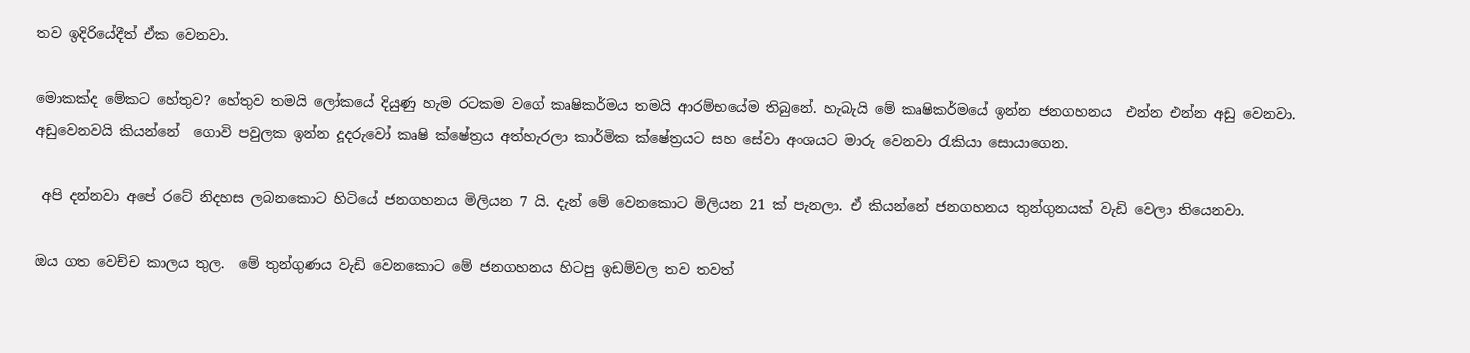තව ඉදිරියේදීත් ඒක වෙනවා.

මොකක්ද මේකට හේතුව? හේතුව තමයි ලෝකයේ දියුණු හැම රටකම වගේ කෘෂිකර්මය තමයි ආරම්භයේම තිබුනේ. හැබැයි මේ කෘෂිකර්මයේ ඉන්න ජනගහනය  එන්න එන්න අඩු වෙනවා. අඩුවෙනවයි කියන්නේ  ගොවි පවුලක ඉන්න දූදරුවෝ කෘෂි ක්ෂේත්‍රය අත්හැරලා කාර්මික ක්ෂේත්‍රයට සහ සේවා අංශයට මාරු වෙනවා රැකියා සොයාගෙන.

 අපි දන්නවා අපේ රටේ නිදහස ලබනකොට හිටියේ ජනගහනය මිලියන 7 යි. දැන් මේ වෙනකොට මිලියන 21 ක් පැනලා. ඒ කියන්නේ ජනගහනය තුන්ගුනයක් වැඩි වෙලා තියෙනවා.

ඔය ගත වෙච්ච කාලය තුල.  මේ තුන්ගුණය වැඩි වෙනකොට මේ ජනගහනය හිටපු ඉඩම්වල තව තවත්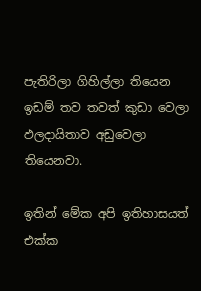පැතිරිලා ගිහිල්ලා තියෙන ඉඩම් තව තවත් කුඩා වෙලා ඵලදායිතාව අඩුවෙලා තියෙනවා.

ඉතින් මේක අපි ඉතිහාසයත් එක්ක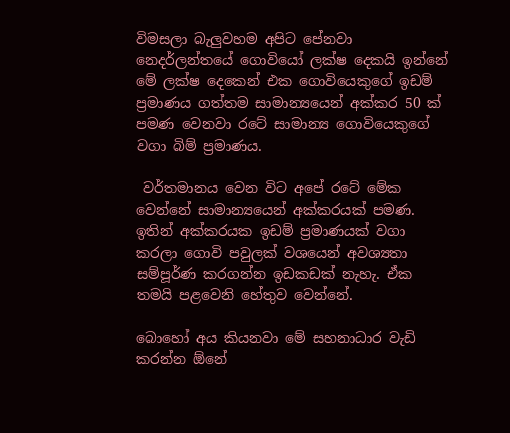විමසලා බැලුවහම අපිට පේනවා නෙදර්ලන්තයේ ගොවියෝ ලක්ෂ දෙකයි ඉන්නේ මේ ලක්ෂ දෙකෙන් එක ගොවියෙකුගේ ඉඩම් ප්‍රමාණය ගත්තම සාමාන්‍යයෙන් අක්කර 50 ක් පමණ වෙනවා රටේ සාමාන්‍ය ගොවියෙකුගේ වගා බිම් ප්‍රමාණය.

 වර්තමානය වෙන විට අපේ රටේ මේක වෙන්නේ සාමාන්‍යයෙන් අක්කරයක් පමණ. ඉතින් අක්කරයක ඉඩම් ප්‍රමාණයක් වගා කරලා ගොවි පවුලක් වශයෙන් අවශ්‍යතා සම්පූර්ණ කරගන්න ඉඩකඩක් නැහැ. ඒක තමයි පළවෙනි හේතුව වෙන්නේ.

බොහෝ අය කියනවා මේ සහනාධාර වැඩි කරන්න ඕනේ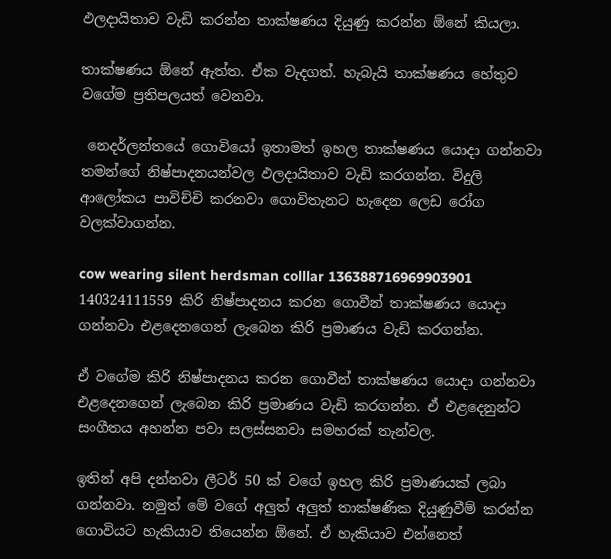ඵලදායිතාව වැඩි කරන්න තාක්ෂණය දියුණු කරන්න ඕනේ කියලා.

තාක්ෂණය ඕනේ ඇත්ත. ඒක වැදගත්. හැබැයි තාක්ෂණය හේතුව වගේම ප්‍රතිපලයත් වෙනවා.

 නෙදර්ලන්තයේ ගොවියෝ ඉතාමත් ඉහල තාක්ෂණය යොදා ගන්නවා තමන්ගේ නිෂ්පාදනයන්වල ඵලදායිතාව වැඩි කරගන්න. විදුලි ආලෝකය පාවිච්චි කරනවා ගොවිතැනට හැදෙන ලෙඩ රෝග වලක්වාගන්න.

cow wearing silent herdsman colllar 136388716969903901 140324111559 කිරි නිෂ්පාදනය කරන ගොවීන් තාක්ෂණය යොදා ගන්නවා එළදෙනගෙන් ලැබෙන කිරි ප්‍රමාණය වැඩි කරගන්න.

ඒ වගේම කිරි නිෂ්පාදනය කරන ගොවීන් තාක්ෂණය යොදා ගන්නවා එළදෙනගෙන් ලැබෙන කිරි ප්‍රමාණය වැඩි කරගන්න. ඒ එළදෙනුන්ට සංගීතය අහන්න පවා සලස්සනවා සමහරක් තැන්වල.

ඉතින් අපි දන්නවා ලීටර් 50 ක් ව‌ගේ ඉහල කිරි ප්‍රමාණයක් ලබා ගන්නවා. නමුත් මේ ව‌ගේ අලුත් අලුත් තාක්ෂණික දියුණුවීම් කරන්න ගොවියට හැකියාව තියෙන්න ඕනේ. ඒ හැකියාව එන්නෙත්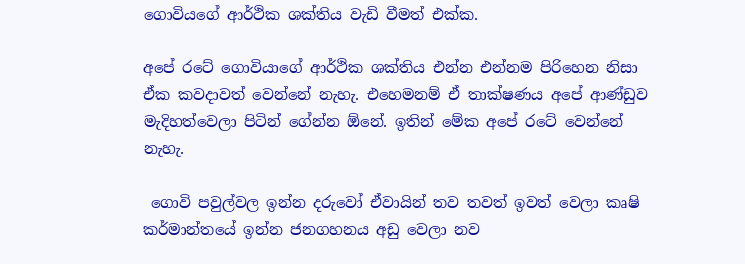ගොවියගේ ආර්ථික ශක්තිය වැඩි වීමත් එක්ක.

අ‌පේ රටේ ගොවියාගේ ආර්ථික ශක්තිය එන්න එන්නම පිරිහෙන නිසා ඒක කවදාවත් වෙන්නේ නැහැ. එහෙමනම් ඒ තාක්ෂණය අපේ ආණ්ඩුව මැදිහත්වෙලා පිටින් ගේන්න ඕනේ. ඉතින් මේක අපේ රටේ වෙන්නේ නැහැ.

 ගොවි පවුල්වල ඉන්න දරුවෝ ඒවායින් තව තවත් ඉවත් වෙලා කෘෂි කර්මාන්තයේ ඉන්න ජනගහනය අඩු වෙලා නව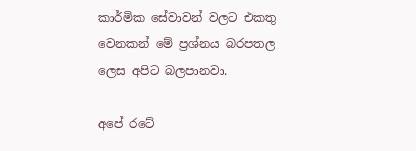කාර්මික සේවාවන් වලට එකතු වෙනකන් මේ ප්‍රශ්නය බරපතල ලෙස අපිට බලපානවා.

අපේ රටේ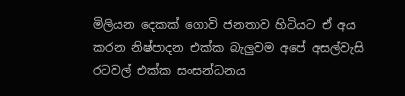මිලියන දෙකක් ගොවි ජනතාව හිටියට ඒ අය කරන නිෂ්පාදන එක්ක බැලුවම අපේ අසල්වැසි රටවල් එක්ක සංසන්ධනය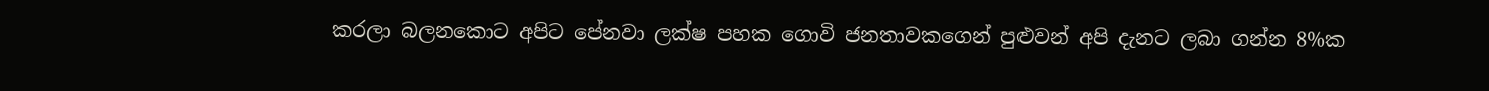කරලා බලනකොට අපිට පේනවා ලක්ෂ පහක ගොවි ජනතාවකගෙන් පුළුවන් අපි දැනට ලබා ගන්න 8%ක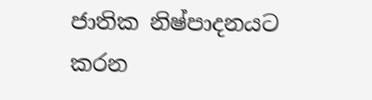ජාතික නිෂ්පාදනයට කරන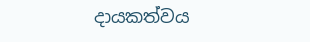දායකත්වය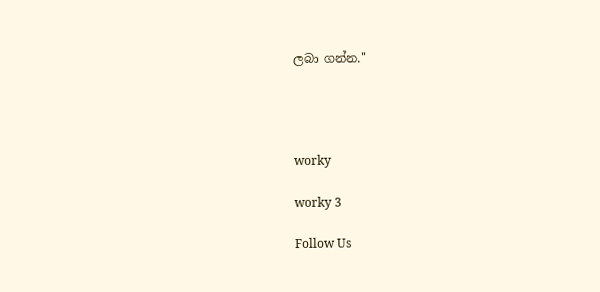ලබා ගන්න.''




worky

worky 3

Follow Us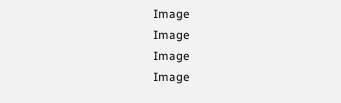Image
Image
Image
Image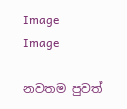Image
Image

නවතම පුවත්